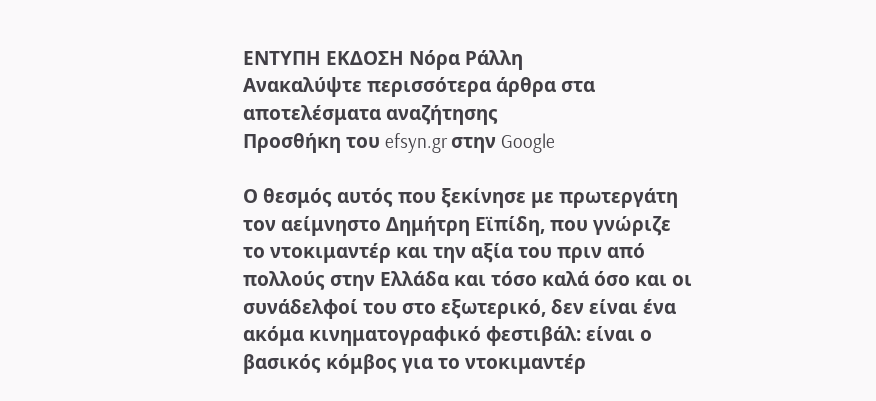ΕΝΤΥΠΗ ΕΚΔΟΣΗ Νόρα Ράλλη
Ανακαλύψτε περισσότερα άρθρα στα αποτελέσματα αναζήτησης
Προσθήκη του efsyn.gr στην Google

Ο θεσμός αυτός που ξεκίνησε με πρωτεργάτη τον αείμνηστο Δημήτρη Εϊπίδη, που γνώριζε το ντοκιμαντέρ και την αξία του πριν από πολλούς στην Ελλάδα και τόσο καλά όσο και οι συνάδελφοί του στο εξωτερικό, δεν είναι ένα ακόμα κινηματογραφικό φεστιβάλ: είναι ο βασικός κόμβος για το ντοκιμαντέρ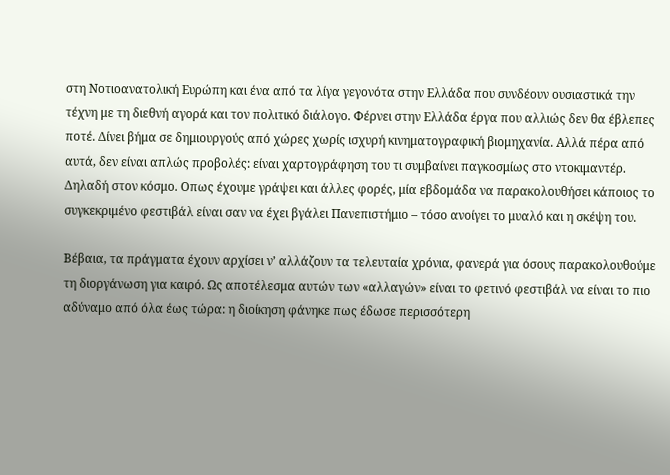στη Νοτιοανατολική Ευρώπη και ένα από τα λίγα γεγονότα στην Ελλάδα που συνδέουν ουσιαστικά την τέχνη με τη διεθνή αγορά και τον πολιτικό διάλογο. Φέρνει στην Ελλάδα έργα που αλλιώς δεν θα έβλεπες ποτέ. Δίνει βήμα σε δημιουργούς από χώρες χωρίς ισχυρή κινηματογραφική βιομηχανία. Αλλά πέρα από αυτά, δεν είναι απλώς προβολές: είναι χαρτογράφηση του τι συμβαίνει παγκοσμίως στο ντοκιμαντέρ. Δηλαδή στον κόσμο. Οπως έχουμε γράψει και άλλες φορές, μία εβδομάδα να παρακολουθήσει κάποιος το συγκεκριμένο φεστιβάλ είναι σαν να έχει βγάλει Πανεπιστήμιο – τόσο ανοίγει το μυαλό και η σκέψη του.

Βέβαια, τα πράγματα έχουν αρχίσει ν’ αλλάζουν τα τελευταία χρόνια, φανερά για όσους παρακολουθούμε τη διοργάνωση για καιρό. Ως αποτέλεσμα αυτών των «αλλαγών» είναι το φετινό φεστιβάλ να είναι το πιο αδύναμο από όλα έως τώρα: η διοίκηση φάνηκε πως έδωσε περισσότερη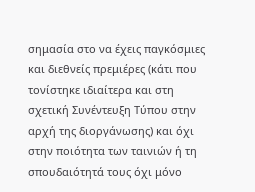σημασία στο να έχεις παγκόσμιες και διεθνείς πρεμιέρες (κάτι που τονίστηκε ιδιαίτερα και στη σχετική Συνέντευξη Τύπου στην αρχή της διοργάνωσης) και όχι στην ποιότητα των ταινιών ή τη σπουδαιότητά τους όχι μόνο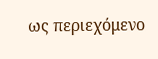ως περιεχόμενο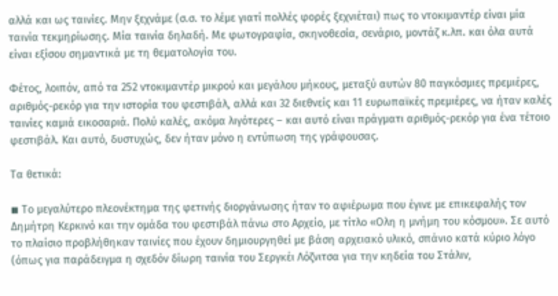αλλά και ως ταινίες. Μην ξεχνάμε (σ.σ. το λέμε γιατί πολλές φορές ξεχνιέται) πως το ντοκιμαντέρ είναι μία ταινία τεκμηρίωσης. Μία ταινία δηλαδή. Με φωτογραφία, σκηνοθεσία, σενάριο, μοντάζ κ.λπ. και όλα αυτά είναι εξίσου σημαντικά με τη θεματολογία του.

Φέτος, λοιπόν, από τα 252 ντοκιμαντέρ μικρού και μεγάλου μήκους, μεταξύ αυτών 80 παγκόσμιες πρεμιέρες, αριθμός-ρεκόρ για την ιστορία του φεστιβάλ, αλλά και 32 διεθνείς και 11 ευρωπαϊκές πρεμιέρες, να ήταν καλές ταινίες καμιά εικοσαριά. Πολύ καλές, ακόμα λιγότερες – και αυτό είναι πράγματι αριθμός-ρεκόρ για ένα τέτοιο φεστιβάλ. Και αυτό, δυστυχώς, δεν ήταν μόνο η εντύπωση της γράφουσας.

Τα θετικά:

◾ Το μεγαλύτερο πλεονέκτημα της φετινής διοργάνωσης ήταν το αφιέρωμα που έγινε με επικεφαλής τον Δημήτρη Κερκινό και την ομάδα του φεστιβάλ πάνω στο Αρχείο, με τίτλο «Ολη η μνήμη του κόσμου». Σε αυτό το πλαίσιο προβλήθηκαν ταινίες που έχουν δημιουργηθεί με βάση αρχειακό υλικό, σπάνιο κατά κύριο λόγο (όπως για παράδειγμα η σχεδόν δίωρη ταινία του Σεργκέι Λόζνιτσα για την κηδεία του Στάλιν,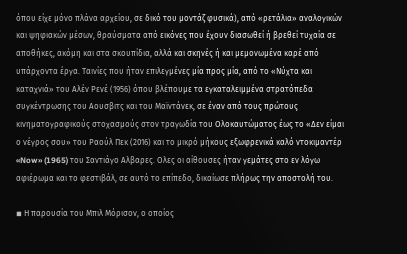όπου είχε μόνο πλάνα αρχείου, σε δικό του μοντάζ φυσικά), από «ρετάλια» αναλογικών και ψηφιακών μέσων, θραύσματα από εικόνες που έχουν διασωθεί ή βρεθεί τυχαία σε αποθήκες, ακόμη και στα σκουπίδια, αλλά και σκηνές ή και μεμονωμένα καρέ από υπάρχοντα έργα. Ταινίες που ήταν επιλεγμένες μία προς μία, από το «Νύχτα και καταχνιά» του Αλέν Ρενέ (1956) όπου βλέπουμε τα εγκαταλειμμένα στρατόπεδα συγκέντρωσης του Αουσβιτς και του Μαϊντάνεκ, σε έναν από τους πρώτους κινηματογραφικούς στοχασμούς στον τραγωδία του Ολοκαυτώματος έως το «Δεν είμαι ο νέγρος σου» του Ραούλ Πεκ (2016) και το μικρό μήκους εξωφρενικά καλό ντοκιμαντέρ «Now» (1965) του Σαντιάγο Αλβαρες. Ολες οι αίθουσες ήταν γεμάτες στο εν λόγω αφιέρωμα και το φεστιβάλ, σε αυτό το επίπεδο, δικαίωσε πλήρως την αποστολή του.

◾ Η παρουσία του Μπιλ Μόρισον, ο οποίος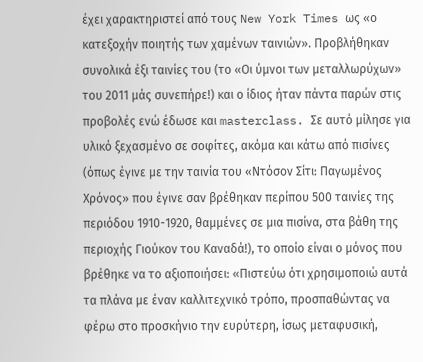έχει χαρακτηριστεί από τους New York Times ως «ο κατεξοχήν ποιητής των χαμένων ταινιών». Προβλήθηκαν συνολικά έξι ταινίες του (το «Οι ύμνοι των μεταλλωρύχων» του 2011 μάς συνεπήρε!) και ο ίδιος ήταν πάντα παρών στις προβολές ενώ έδωσε και masterclass. Σε αυτό μίλησε για υλικό ξεχασμένο σε σοφίτες, ακόμα και κάτω από πισίνες (όπως έγινε με την ταινία του «Ντόσον Σίτι: Παγωμένος Χρόνος» που έγινε σαν βρέθηκαν περίπου 500 ταινίες της περιόδου 1910-1920, θαμμένες σε μια πισίνα, στα βάθη της περιοχής Γιούκον του Καναδά!), το οποίο είναι ο μόνος που βρέθηκε να το αξιοποιήσει: «Πιστεύω ότι χρησιμοποιώ αυτά τα πλάνα με έναν καλλιτεχνικό τρόπο, προσπαθώντας να φέρω στο προσκήνιο την ευρύτερη, ίσως μεταφυσική,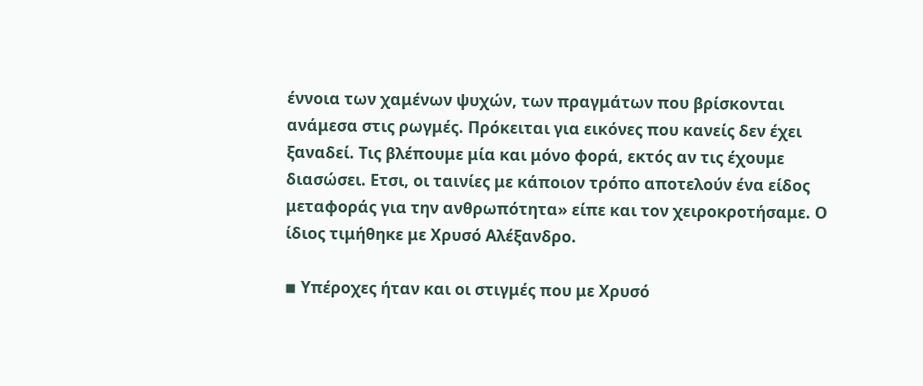έννοια των χαμένων ψυχών, των πραγμάτων που βρίσκονται ανάμεσα στις ρωγμές. Πρόκειται για εικόνες που κανείς δεν έχει ξαναδεί. Τις βλέπουμε μία και μόνο φορά, εκτός αν τις έχουμε διασώσει. Ετσι, οι ταινίες με κάποιον τρόπο αποτελούν ένα είδος μεταφοράς για την ανθρωπότητα» είπε και τον χειροκροτήσαμε. Ο ίδιος τιμήθηκε με Χρυσό Αλέξανδρο.

◾ Υπέροχες ήταν και οι στιγμές που με Χρυσό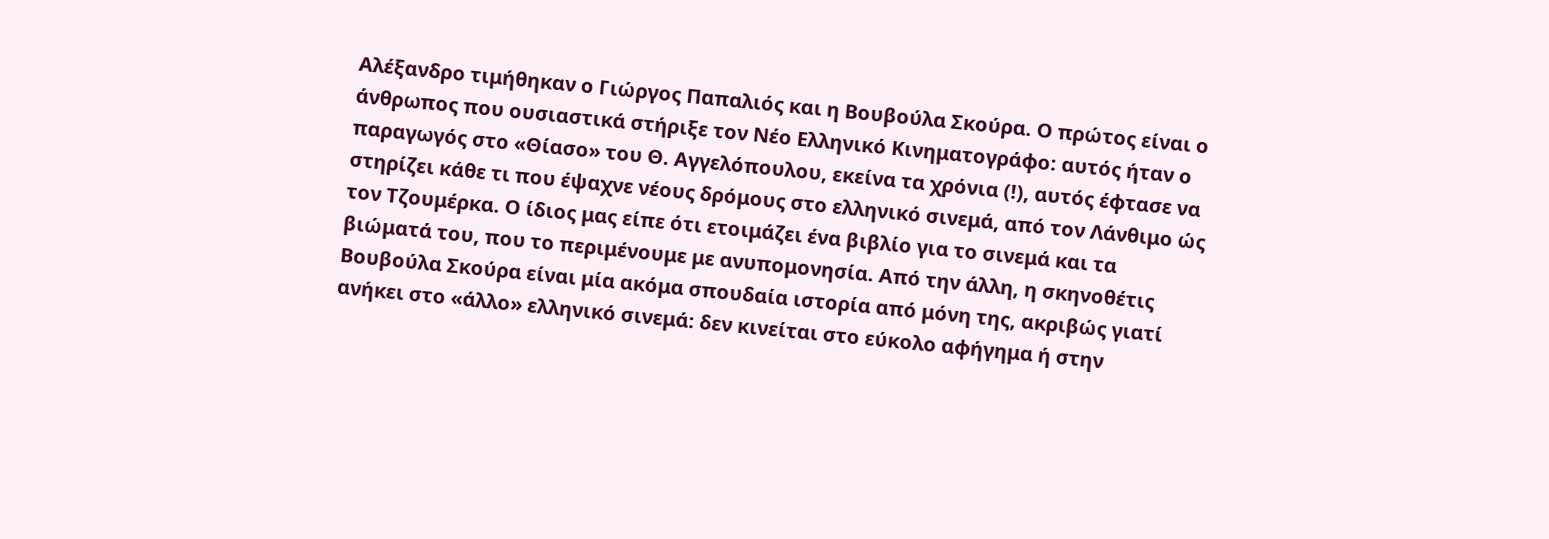Αλέξανδρο τιμήθηκαν ο Γιώργος Παπαλιός και η Βουβούλα Σκούρα. Ο πρώτος είναι ο άνθρωπος που ουσιαστικά στήριξε τον Νέο Ελληνικό Κινηματογράφο: αυτός ήταν ο παραγωγός στο «Θίασο» του Θ. Αγγελόπουλου, εκείνα τα χρόνια (!), αυτός έφτασε να στηρίζει κάθε τι που έψαχνε νέους δρόμους στο ελληνικό σινεμά, από τον Λάνθιμο ώς τον Τζουμέρκα. Ο ίδιος μας είπε ότι ετοιμάζει ένα βιβλίο για το σινεμά και τα βιώματά του, που το περιμένουμε με ανυπομονησία. Από την άλλη, η σκηνοθέτις Βουβούλα Σκούρα είναι μία ακόμα σπουδαία ιστορία από μόνη της, ακριβώς γιατί ανήκει στο «άλλο» ελληνικό σινεμά: δεν κινείται στο εύκολο αφήγημα ή στην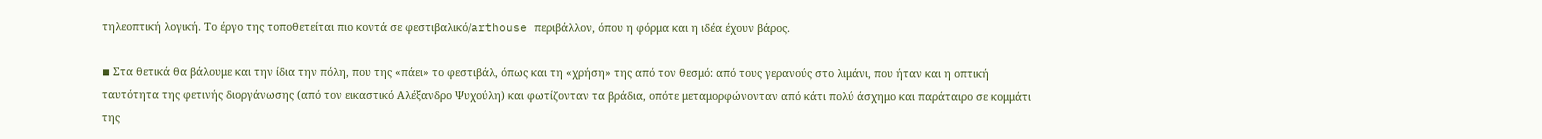τηλεοπτική λογική. Το έργο της τοποθετείται πιο κοντά σε φεστιβαλικό/arthouse περιβάλλον, όπου η φόρμα και η ιδέα έχουν βάρος.

◾ Στα θετικά θα βάλουμε και την ίδια την πόλη, που της «πάει» το φεστιβάλ, όπως και τη «χρήση» της από τον θεσμό: από τους γερανούς στο λιμάνι, που ήταν και η οπτική ταυτότητα της φετινής διοργάνωσης (από τον εικαστικό Αλέξανδρο Ψυχούλη) και φωτίζονταν τα βράδια, οπότε μεταμορφώνονταν από κάτι πολύ άσχημο και παράταιρο σε κομμάτι της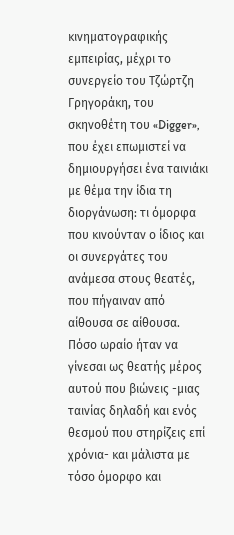κινηματογραφικής εμπειρίας, μέχρι το συνεργείο του Τζώρτζη Γρηγοράκη, του σκηνοθέτη του «Digger», που έχει επωμιστεί να δημιουργήσει ένα ταινιάκι με θέμα την ίδια τη διοργάνωση: τι όμορφα που κινούνταν ο ίδιος και οι συνεργάτες του ανάμεσα στους θεατές, που πήγαιναν από αίθουσα σε αίθουσα. Πόσο ωραίο ήταν να γίνεσαι ως θεατής μέρος αυτού που βιώνεις -μιας ταινίας δηλαδή και ενός θεσμού που στηρίζεις επί χρόνια- και μάλιστα με τόσο όμορφο και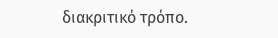διακριτικό τρόπο.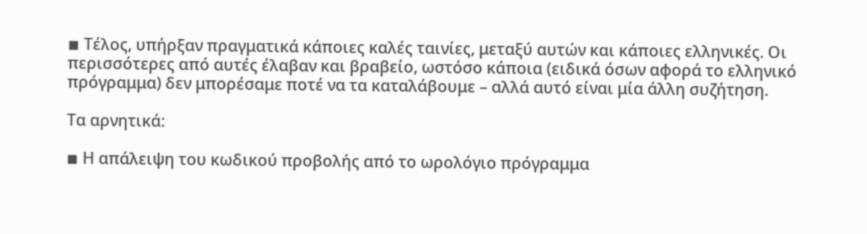◾ Τέλος, υπήρξαν πραγματικά κάποιες καλές ταινίες, μεταξύ αυτών και κάποιες ελληνικές. Οι περισσότερες από αυτές έλαβαν και βραβείο, ωστόσο κάποια (ειδικά όσων αφορά το ελληνικό πρόγραμμα) δεν μπορέσαμε ποτέ να τα καταλάβουμε – αλλά αυτό είναι μία άλλη συζήτηση.

Τα αρνητικά:

◾ Η απάλειψη του κωδικού προβολής από το ωρολόγιο πρόγραμμα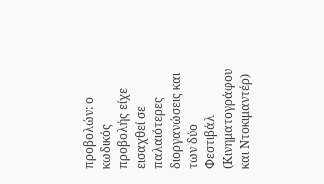προβολών: ο κωδικός προβολής είχε εισαχθεί σε παλαιότερες διοργανώσεις και των δύο Φεστιβάλ (Κινηματογράφου και Ντοκιμαντέρ)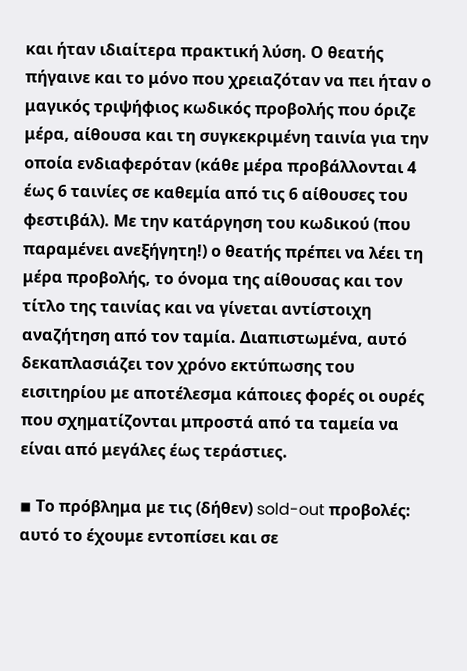και ήταν ιδιαίτερα πρακτική λύση. Ο θεατής πήγαινε και το μόνο που χρειαζόταν να πει ήταν ο μαγικός τριψήφιος κωδικός προβολής που όριζε μέρα, αίθουσα και τη συγκεκριμένη ταινία για την οποία ενδιαφερόταν (κάθε μέρα προβάλλονται 4 έως 6 ταινίες σε καθεμία από τις 6 αίθουσες του φεστιβάλ). Με την κατάργηση του κωδικού (που παραμένει ανεξήγητη!) ο θεατής πρέπει να λέει τη μέρα προβολής, το όνομα της αίθουσας και τον τίτλο της ταινίας και να γίνεται αντίστοιχη αναζήτηση από τον ταμία. Διαπιστωμένα, αυτό δεκαπλασιάζει τον χρόνο εκτύπωσης του εισιτηρίου με αποτέλεσμα κάποιες φορές οι ουρές που σχηματίζονται μπροστά από τα ταμεία να είναι από μεγάλες έως τεράστιες.

◾ Το πρόβλημα με τις (δήθεν) sold-out προβολές: αυτό το έχουμε εντοπίσει και σε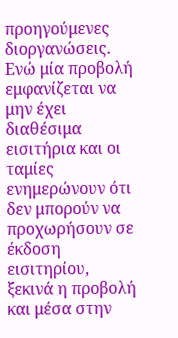προηγούμενες διοργανώσεις. Ενώ μία προβολή εμφανίζεται να μην έχει διαθέσιμα εισιτήρια και οι ταμίες ενημερώνουν ότι δεν μπορούν να προχωρήσουν σε έκδοση εισιτηρίου, ξεκινά η προβολή και μέσα στην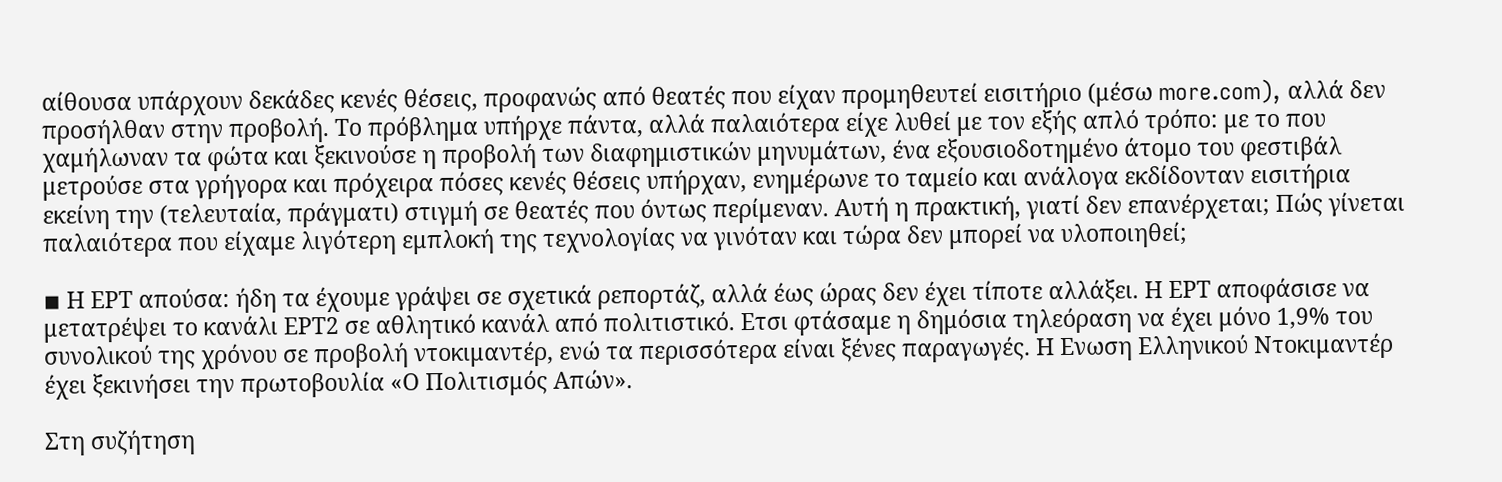αίθουσα υπάρχουν δεκάδες κενές θέσεις, προφανώς από θεατές που είχαν προμηθευτεί εισιτήριο (μέσω more.com), αλλά δεν προσήλθαν στην προβολή. Το πρόβλημα υπήρχε πάντα, αλλά παλαιότερα είχε λυθεί με τον εξής απλό τρόπο: με το που χαμήλωναν τα φώτα και ξεκινούσε η προβολή των διαφημιστικών μηνυμάτων, ένα εξουσιοδοτημένο άτομο του φεστιβάλ μετρούσε στα γρήγορα και πρόχειρα πόσες κενές θέσεις υπήρχαν, ενημέρωνε το ταμείο και ανάλογα εκδίδονταν εισιτήρια εκείνη την (τελευταία, πράγματι) στιγμή σε θεατές που όντως περίμεναν. Αυτή η πρακτική, γιατί δεν επανέρχεται; Πώς γίνεται παλαιότερα που είχαμε λιγότερη εμπλοκή της τεχνολογίας να γινόταν και τώρα δεν μπορεί να υλοποιηθεί;

◾ Η ΕΡΤ απούσα: ήδη τα έχουμε γράψει σε σχετικά ρεπορτάζ, αλλά έως ώρας δεν έχει τίποτε αλλάξει. Η ΕΡΤ αποφάσισε να μετατρέψει το κανάλι ΕΡΤ2 σε αθλητικό κανάλ από πολιτιστικό. Ετσι φτάσαμε η δημόσια τηλεόραση να έχει μόνο 1,9% του συνολικού της χρόνου σε προβολή ντοκιμαντέρ, ενώ τα περισσότερα είναι ξένες παραγωγές. Η Ενωση Ελληνικού Ντοκιμαντέρ έχει ξεκινήσει την πρωτοβουλία «Ο Πολιτισμός Απών».

Στη συζήτηση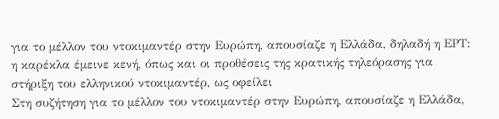για το μέλλον του ντοκιμαντέρ στην Ευρώπη, απουσίαζε η Ελλάδα, δηλαδή η ΕΡΤ: η καρέκλα έμεινε κενή, όπως και οι προθέσεις της κρατικής τηλεόρασης για στήριξη του ελληνικού ντοκιμαντέρ, ως οφείλει
Στη συζήτηση για το μέλλον του ντοκιμαντέρ στην Ευρώπη, απουσίαζε η Ελλάδα,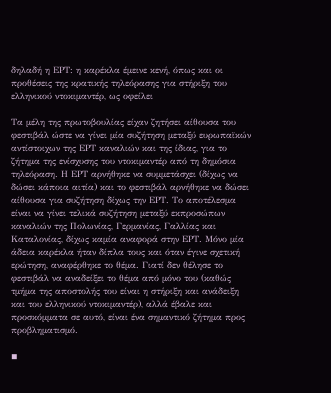δηλαδή η ΕΡΤ: η καρέκλα έμεινε κενή, όπως και οι προθέσεις της κρατικής τηλεόρασης για στήριξη του ελληνικού ντοκιμαντέρ, ως οφείλει

Τα μέλη της πρωτοβουλίας είχαν ζητήσει αίθουσα του φεστιβάλ ώστε να γίνει μία συζήτηση μεταξύ ευρωπαϊκών αντίστοιχων της ΕΡΤ καναλιών και της ίδιας, για το ζήτημα της ενίσχυσης του ντοκιμαντέρ από τη δημόσια τηλεόραση. Η ΕΡΤ αρνήθηκε να συμμετάσχει (δίχως να δώσει κάποια αιτία) και το φεστιβάλ αρνήθηκε να δώσει αίθουσα για συζήτηση δίχως την ΕΡΤ. Το αποτέλεσμα είναι να γίνει τελικά συζήτηση μεταξύ εκπροσώπων καναλιών της Πολωνίας, Γερμανίας, Γαλλίας και Καταλονίας, δίχως καμία αναφορά στην ΕΡΤ. Μόνο μία άδεια καρέκλα ήταν δίπλα τους και όταν έγινε σχετική ερώτηση, αναφέρθηκε το θέμα. Γιατί δεν θέλησε το φεστιβάλ να αναδείξει το θέμα από μόνο του (καθώς τμήμα της αποστολής του είναι η στήριξη και ανάδειξη και του ελληνικού ντοκιμαντέρ), αλλά έβαλε και προσκόμματα σε αυτό, είναι ένα σημαντικό ζήτημα προς προβληματισμό.

◾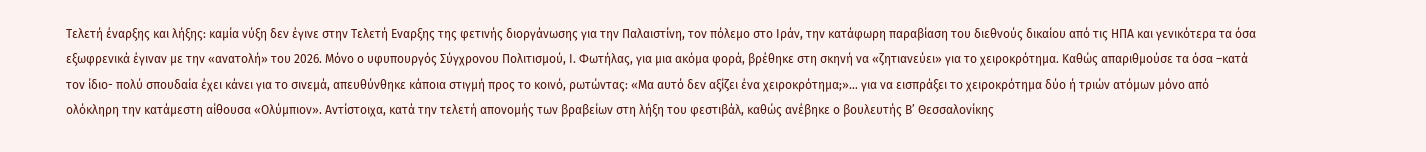Τελετή έναρξης και λήξης: καμία νύξη δεν έγινε στην Τελετή Εναρξης της φετινής διοργάνωσης για την Παλαιστίνη, τον πόλεμο στο Ιράν, την κατάφωρη παραβίαση του διεθνούς δικαίου από τις ΗΠΑ και γενικότερα τα όσα εξωφρενικά έγιναν με την «ανατολή» του 2026. Μόνο ο υφυπουργός Σύγχρονου Πολιτισμού, Ι. Φωτήλας, για μια ακόμα φορά, βρέθηκε στη σκηνή να «ζητιανεύει» για το χειροκρότημα. Καθώς απαριθμούσε τα όσα –κατά τον ίδιο- πολύ σπουδαία έχει κάνει για το σινεμά, απευθύνθηκε κάποια στιγμή προς το κοινό, ρωτώντας: «Μα αυτό δεν αξίζει ένα χειροκρότημα;»… για να εισπράξει το χειροκρότημα δύο ή τριών ατόμων μόνο από ολόκληρη την κατάμεστη αίθουσα «Ολύμπιον». Αντίστοιχα, κατά την τελετή απονομής των βραβείων στη λήξη του φεστιβάλ, καθώς ανέβηκε ο βουλευτής Β’ Θεσσαλονίκης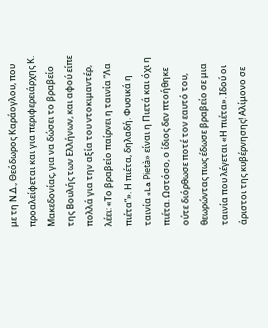με τη Ν.Δ., Θεόδωρος Καράογλου, που προαλείφεται και για περιφερειάρχης Κ. Μακεδονίας, για να δώσει το βραβείο της Βουλής των Ελλήνων, και αφού είπε πολλά για την αξία του ντοκιμαντέρ, λέει: «Το βραβείο παίρνει η ταινία “Λα πιέτα”». Η πιέτα, δηλαδή. Φυσικά η ταινία «La Pietà» είναι η Πιετά και όχι η πιέτα. Ωστόσο, ο ίδιος δεν πτοήθηκε ούτε διόρθωσε ποτέ τον εαυτό του, θεωρώντας πως έδωσε βραβείο σε μια ταινία που λέγεται «Η πιέτα». Ιδού οι άριστοι της κυβέρνησης! Αλίμονο σε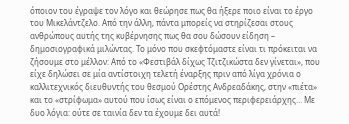όποιον του έγραψε τον λόγο και θεώρησε πως θα ήξερε ποιο είναι το έργο του Μικελάντζελο. Από την άλλη, πάντα μπορείς να στηρίζεσαι στους ανθρώπους αυτής της κυβέρνησης πως θα σου δώσουν είδηση – δημοσιογραφικά μιλώντας. Το μόνο που σκεφτόμαστε είναι τι πρόκειται να ζήσουμε στο μέλλον: Από το «Φεστιβάλ δίχως Τζιτζικώστα δεν γίνεται», που είχε δηλώσει σε μία αντίστοιχη τελετή έναρξης πριν από λίγα χρόνια ο καλλιτεχνικός διευθυντής του θεσμού Ορέστης Ανδρεαδάκης, στην «πιέτα» και το «στρίφωμα» αυτού που ίσως είναι ο επόμενος περιφερειάρχης… Με δυο λόγια: ούτε σε ταινία δεν τα έχουμε δει αυτά!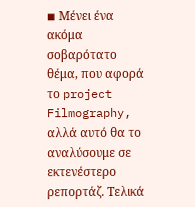◾ Μένει ένα ακόμα σοβαρότατο θέμα, που αφορά το project Filmography, αλλά αυτό θα το αναλύσουμε σε εκτενέστερο ρεπορτάζ. Τελικά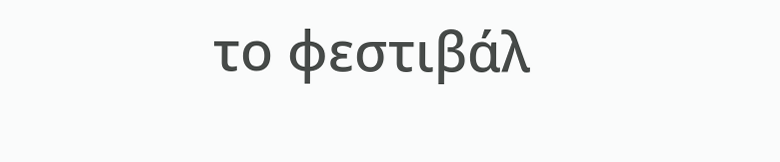το φεστιβάλ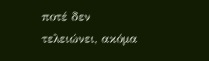ποτέ δεν τελειώνει, ακόμα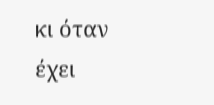κι όταν έχει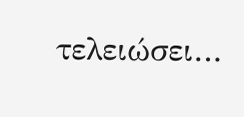τελειώσει…